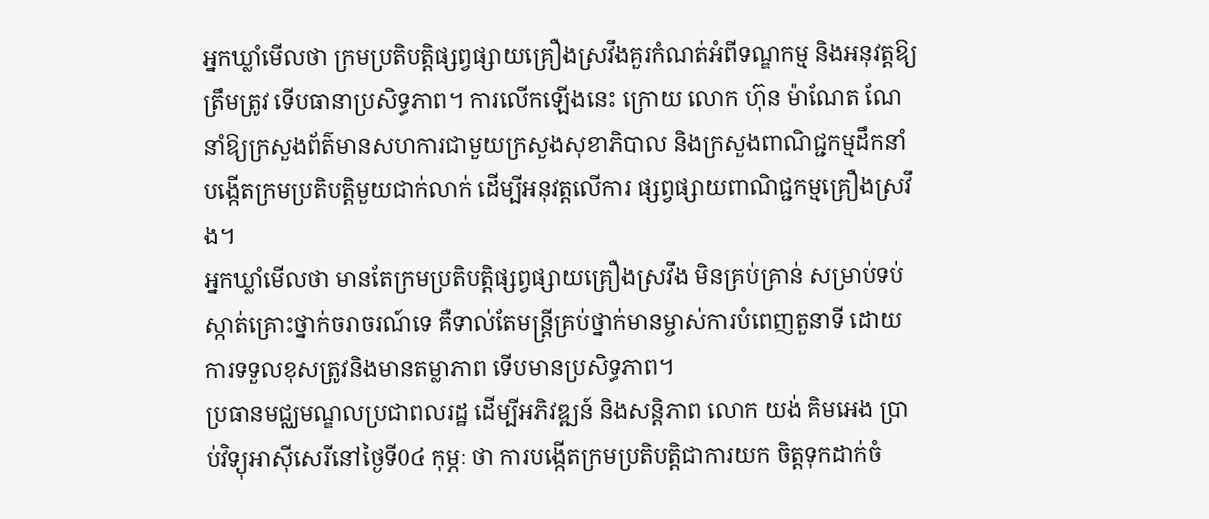អ្នកឃ្លាំមើលថា ក្រមប្រតិបត្តិផ្សព្វផ្សាយគ្រឿងស្រវឹងគួរកំណត់អំពីទណ្ឌកម្ម និងអនុវត្តឱ្យត្រឹមត្រូវ ទើបធានាប្រសិទ្ធភាព។ ការលើកឡើងនេះ ក្រោយ លោក ហ៊ុន ម៉ាណែត ណែនាំឱ្យក្រសួងព័ត៌មានសហការជាមួយក្រសួងសុខាភិបាល និងក្រសួងពាណិជ្ជកម្មដឹកនាំបង្កើតក្រមប្រតិបត្តិមួយជាក់លាក់ ដើម្បីអនុវត្តលើការ ផ្សព្វផ្សាយពាណិជ្ជកម្មគ្រឿងស្រវឹង។
អ្នកឃ្លាំមើលថា មានតែក្រមប្រតិបត្តិផ្សព្វផ្សាយគ្រឿងស្រវឹង មិនគ្រប់គ្រាន់ សម្រាប់ទប់ស្កាត់គ្រោះថ្នាក់ចរាចរណ៍ទេ គឺទាល់តែមន្ត្រីគ្រប់ថ្នាក់មានម្ចាស់ការបំពេញតួនាទី ដោយការទទួលខុសត្រូវនិងមានតម្លាភាព ទើបមានប្រសិទ្ធភាព។
ប្រធានមជ្ឈមណ្ឌលប្រជាពលរដ្ឋ ដើម្បីអភិវឌ្ឍន៍ និងសន្តិភាព លោក យង់ គិមអេង ប្រាប់វិទ្យុអាស៊ីសេរីនៅថ្ងៃទី0៤ កុម្ភៈ ថា ការបង្កើតក្រមប្រតិបត្តិជាការយក ចិត្តទុកដាក់ចំ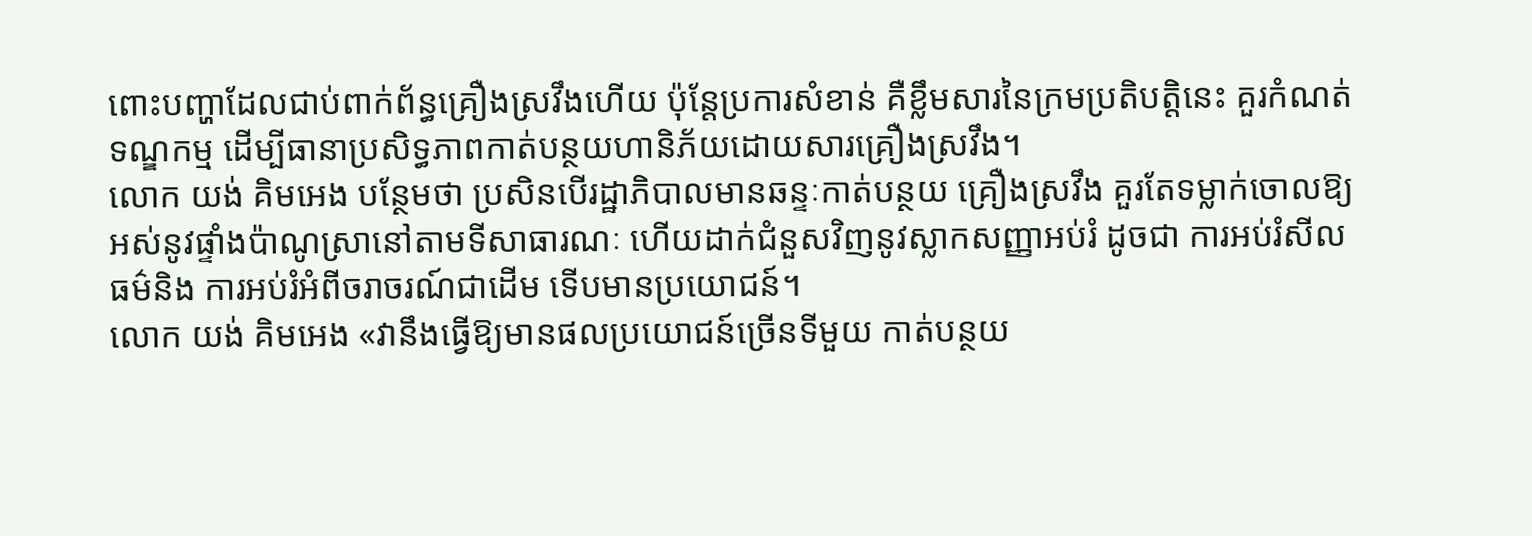ពោះបញ្ហាដែលជាប់ពាក់ព័ន្ធគ្រឿងស្រវឹងហើយ ប៉ុន្តែប្រការសំខាន់ គឺខ្លឹមសារនៃក្រមប្រតិបត្តិនេះ គួរកំណត់ទណ្ឌកម្ម ដើម្បីធានាប្រសិទ្ធភាពកាត់បន្ថយហានិភ័យដោយសារគ្រឿងស្រវឹង។
លោក យង់ គិមអេង បន្ថែមថា ប្រសិនបើរដ្ឋាភិបាលមានឆន្ទៈកាត់បន្ថយ គ្រឿងស្រវឹង គួរតែទម្លាក់ចោលឱ្យអស់នូវផ្ទាំងប៉ាណូស្រានៅតាមទីសាធារណៈ ហើយដាក់ជំនួសវិញនូវស្លាកសញ្ញាអប់រំ ដូចជា ការអប់រំសីលធម៌និង ការអប់រំអំពីចរាចរណ៍ជាដើម ទើបមានប្រយោជន៍។
លោក យង់ គិមអេង «វានឹងធ្វើឱ្យមានផលប្រយោជន៍ច្រើនទីមួយ កាត់បន្ថយ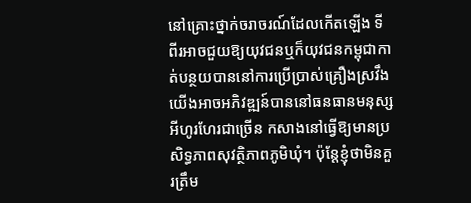នៅគ្រោះថ្នាក់ចរាចរណ៍ដែលកើតឡើង ទីពីរអាចជួយឱ្យយុវជនឬក៏យុវជនកម្ពុជាកាត់បន្ថយបាននៅការប្រើប្រាស់គ្រឿងស្រវឹង យើងអាចអភិវឌ្ឍន៍បាននៅធនធានមនុស្សអីហូរហែរជាច្រើន កសាងនៅធ្វើឱ្យមានប្រសិទ្ធភាពសុវត្ថិភាពភូមិឃុំ។ ប៉ុន្តែខ្ញុំថាមិនគួរត្រឹម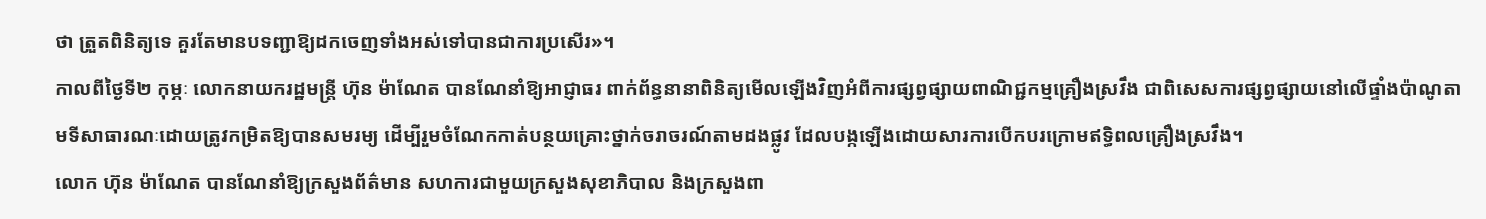ថា ត្រួតពិនិត្យទេ គួរតែមានបទញ្ជាឱ្យដកចេញទាំងអស់ទៅបានជាការប្រសើរ»។
កាលពីថ្ងៃទី២ កុម្ភៈ លោកនាយករដ្ឋមន្ត្រី ហ៊ុន ម៉ាណែត បានណែនាំឱ្យអាជ្ញាធរ ពាក់ព័ន្ធនានាពិនិត្យមើលឡើងវិញអំពីការផ្សព្វផ្សាយពាណិជ្ជកម្មគ្រឿងស្រវឹង ជាពិសេសការផ្សព្វផ្សាយនៅលើផ្ទាំងប៉ាណូតាមទីសាធារណៈដោយត្រូវកម្រិតឱ្យបានសមរម្យ ដើម្បីរួមចំណែកកាត់បន្ថយគ្រោះថ្នាក់ចរាចរណ៍តាមដងផ្លូវ ដែលបង្កឡើងដោយសារការបើកបរក្រោមឥទ្ធិពលគ្រឿងស្រវឹង។
លោក ហ៊ុន ម៉ាណែត បានណែនាំឱ្យក្រសួងព័ត៌មាន សហការជាមួយក្រសួងសុខាភិបាល និងក្រសួងពា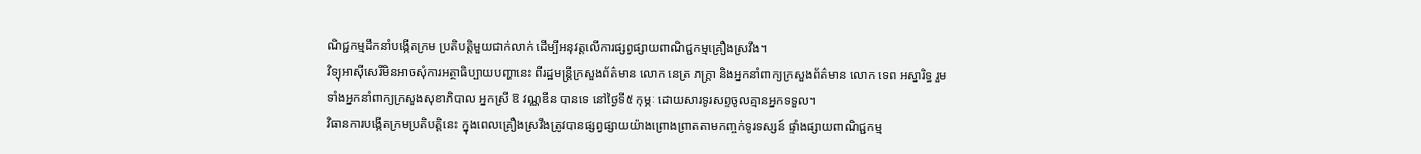ណិជ្ជកម្មដឹកនាំបង្កើតក្រម ប្រតិបត្តិមួយជាក់លាក់ ដើម្បីអនុវត្តលើការផ្សព្វផ្សាយពាណិជ្ជកម្មគ្រឿងស្រវឹង។
វិទ្យុអាស៊ីសេរីមិនអាចសុំការអត្ថាធិប្បាយបញ្ហានេះ ពីរដ្ឋមន្ត្រីក្រសួងព័ត៌មាន លោក នេត្រ ភក្ត្រា និងអ្នកនាំពាក្យក្រសួងព័ត៌មាន លោក ទេព អស្នារិទ្ធ រួមទាំងអ្នកនាំពាក្យក្រសួងសុខាភិបាល អ្នកស្រី ឱ វណ្ណឌីន បានទេ នៅថ្ងៃទី៥ កុម្ភៈ ដោយសារទូរសព្ទចូលគ្មានអ្នកទទួល។
វិធានការបង្កើតក្រមប្រតិបត្តិនេះ ក្នុងពេលគ្រឿងស្រវឹងត្រូវបានផ្សព្វផ្សាយយ៉ាងព្រោងព្រាតតាមកញ្ចក់ទូរទស្សន៍ ផ្ទាំងផ្សាយពាណិជ្ជកម្ម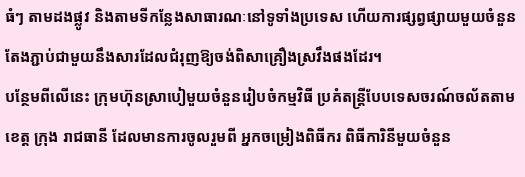ធំៗ តាមដងផ្លូវ និងតាមទីកន្លែងសាធារណៈនៅទូទាំងប្រទេស ហើយការផ្សព្វផ្សាយមួយចំនួន តែងភ្ជាប់ជាមួយនឹងសារដែលជំរុញឱ្យចង់ពិសាគ្រឿងស្រវឹងផងដែរ។
បន្ថែមពីលើនេះ ក្រុមហ៊ុនស្រាបៀមួយចំនួនរៀបចំកម្មវិធី ប្រគំតន្ត្រីបែបទេសចរណ៍ចល័តតាមខេត្ត ក្រុង រាជធានី ដែលមានការចូលរួមពី អ្នកចម្រៀងពិធីករ ពិធីការិនីមួយចំនួន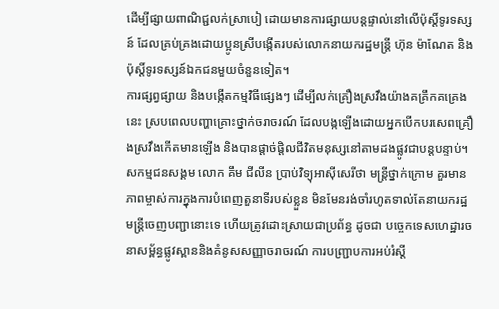ដើម្បីផ្សាយពាណិជ្ជលក់ស្រាបៀ ដោយមានការផ្សាយបន្តផ្ទាល់នៅលើប៉ុស្តិ៍ទូរទស្សន៍ ដែលគ្រប់គ្រងដោយប្អូនស្រីបង្កើតរបស់លោកនាយករដ្ឋមន្ត្រី ហ៊ុន ម៉ាណែត និងប៉ុស្តិ៍ទូរទស្សន៍ឯកជនមួយចំនួនទៀត។
ការផ្សព្វផ្សាយ និងបង្កើតកម្មវិធីផ្សេងៗ ដើម្បីលក់គ្រឿងស្រវឹងយ៉ាងគគ្រឹកគគ្រេងនេះ ស្របពេលបញ្ហាគ្រោះថ្នាក់ចរាចរណ៍ ដែលបង្កឡើងដោយអ្នកបើកបរសេពគ្រឿងស្រវឹងកើតមានឡើង និងបានផ្តាច់ផ្តិលជីវិតមនុស្សនៅតាមដងផ្លូវជាបន្តបន្ទាប់។
សកម្មជនសង្គម លោក គឹម ជីលីន ប្រាប់វិទ្យុអាស៊ីសេរីថា មន្ត្រីថ្នាក់ក្រោម គួរមានភាពម្ចាស់ការក្នុងការបំពេញតួនាទីរបស់ខ្លួន មិនមែនរង់ចាំរហូតទាល់តែនាយករដ្ឋមន្ត្រីចេញបញ្ជានោះទេ ហើយត្រូវដោះស្រាយជាប្រព័ន្ធ ដូចជា បច្ចេកទេសហេដ្ឋារចនាសម្ព័ន្ធផ្លូវស្ពាននិងគំនូសសញ្ញាចរាចរណ៍ ការបញ្ជ្រាបការអប់រំស្ដី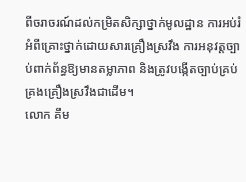ពីចរាចរណ៍ដល់កម្រិតសិក្សាថ្នាក់មូលដ្ឋាន ការអប់រំអំពីគ្រោះថ្នាក់ដោយសារគ្រឿងស្រវឹង ការអនុវត្តច្បាប់ពាក់ព័ន្ធឱ្យមានតម្លាភាព និងត្រូវបង្កើតច្បាប់គ្រប់គ្រងគ្រឿងស្រវឹងជាដើម។
លោក គឹម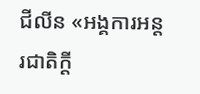ជីលីន «អង្គការអន្តរជាតិក្ដី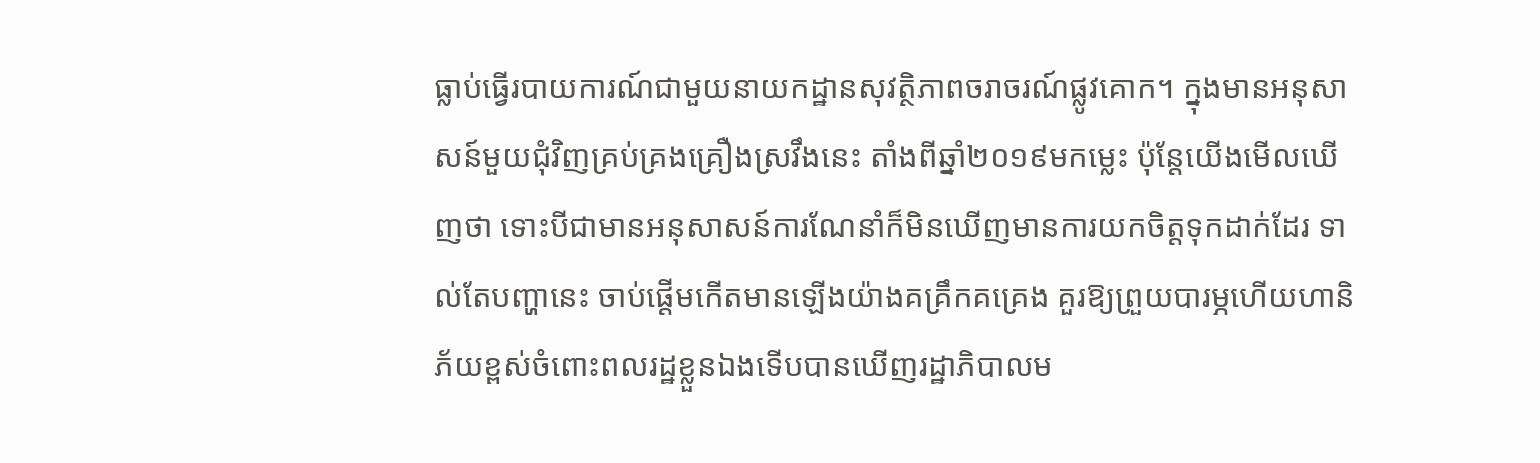ធ្លាប់ធ្វើរបាយការណ៍ជាមួយនាយកដ្ឋានសុវត្ថិភាពចរាចរណ៍ផ្លូវគោក។ ក្នុងមានអនុសាសន៍មួយជុំវិញគ្រប់គ្រងគ្រឿងស្រវឹងនេះ តាំងពីឆ្នាំ២០១៩មកម្លេះ ប៉ុន្តែយើងមើលឃើញថា ទោះបីជាមានអនុសាសន៍ការណែនាំក៏មិនឃើញមានការយកចិត្តទុកដាក់ដែរ ទាល់តែបញ្ហានេះ ចាប់ផ្ដើមកើតមានឡើងយ៉ាងគគ្រឹកគគ្រេង គួរឱ្យព្រួយបារម្ភហើយហានិភ័យខ្ពស់ចំពោះពលរដ្ឋខ្លួនឯងទើបបានឃើញរដ្ឋាភិបាលម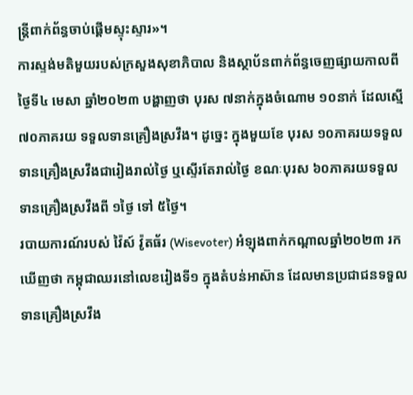ន្ត្រីពាក់ព័ន្ធចាប់ផ្ដើមស្ទុះស្ទារ»។
ការស្ទង់មតិមួយរបស់ក្រសួងសុខាភិបាល និងស្ថាប័នពាក់ព័ន្ធចេញផ្សាយកាលពីថ្ងៃទី៤ មេសា ឆ្នាំ២០២៣ បង្ហាញថា បុរស ៧នាក់ក្នុងចំណោម ១០នាក់ ដែលស្មើ ៧០ភាគរយ ទទួលទានគ្រឿងស្រវឹង។ ដូច្នេះ ក្នុងមួយខែ បុរស ១០ភាគរយទទួលទានគ្រឿងស្រវឹងជារៀងរាល់ថ្ងៃ ឬស្ទើរតែរាល់ថ្ងៃ ខណៈបុរស ៦០ភាគរយទទួលទានគ្រឿងស្រវឹងពី ១ថ្ងៃ ទៅ ៥ថ្ងៃ។
របាយការណ៍របស់ វ៉ៃស៍ វ៉ូតធ័រ (Wisevoter) អំឡុងពាក់កណ្ដាលឆ្នាំ២០២៣ រកឃើញថា កម្ពុជាឈរនៅលេខរៀងទី១ ក្នុងតំបន់អាស៊ាន ដែលមានប្រជាជនទទួលទានគ្រឿងស្រវឹង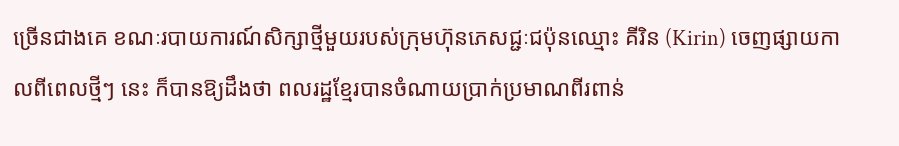ច្រើនជាងគេ ខណៈរបាយការណ៍សិក្សាថ្មីមួយរបស់ក្រុមហ៊ុនភេសជ្ជៈជប៉ុនឈ្មោះ គីរិន (Kirin) ចេញផ្សាយកាលពីពេលថ្មីៗ នេះ ក៏បានឱ្យដឹងថា ពលរដ្ឋខ្មែរបានចំណាយប្រាក់ប្រមាណពីរពាន់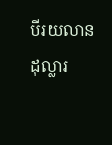បីរយលានដុល្លារ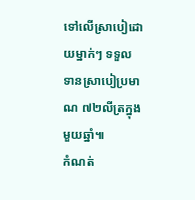ទៅលើស្រាបៀដោយម្នាក់ៗ ទទួលទានស្រាបៀប្រមាណ ៧២លីត្រក្នុងមួយឆ្នាំ៕
កំណត់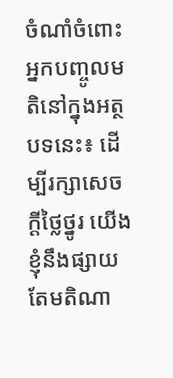ចំណាំចំពោះអ្នកបញ្ចូលមតិនៅក្នុងអត្ថបទនេះ៖ ដើម្បីរក្សាសេចក្ដីថ្លៃថ្នូរ យើងខ្ញុំនឹងផ្សាយតែមតិណា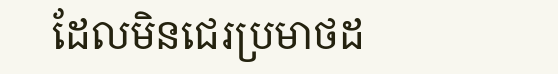ដែលមិនជេរប្រមាថដ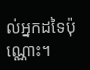ល់អ្នកដទៃប៉ុណ្ណោះ។